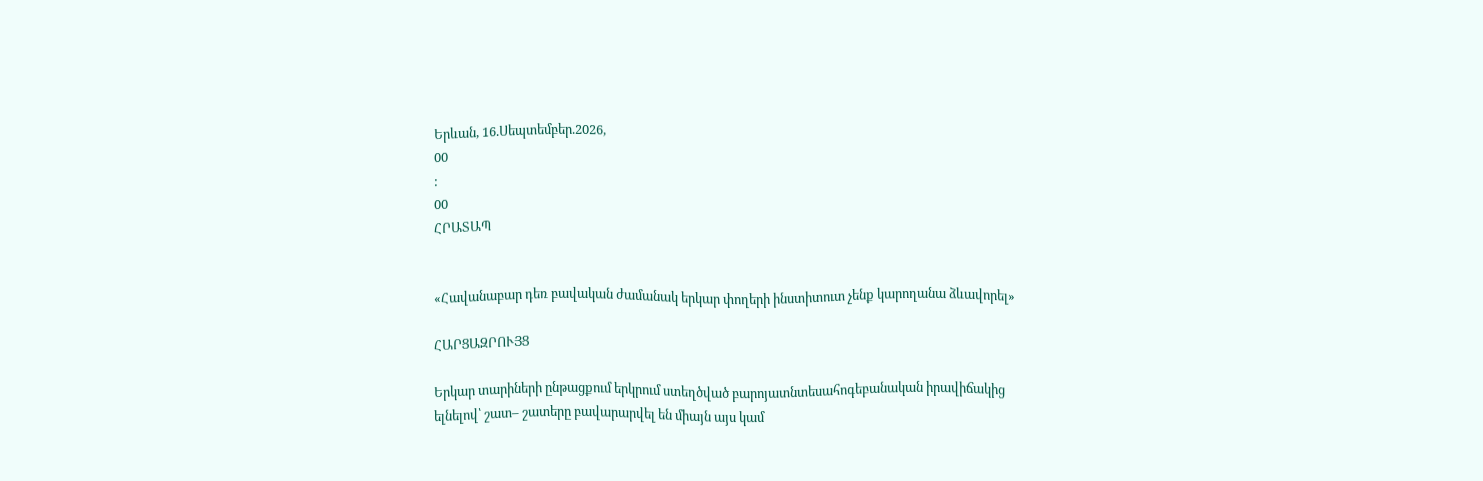Երևան, 16.Սեպտեմբեր.2026,
00
:
00
ՀՐԱՏԱՊ


«Հավանաբար դեռ բավական ժամանակ երկար փողերի ինստիտուտ չենք կարողանա ձևավորել»

ՀԱՐՑԱԶՐՈՒՅՑ

Երկար տարիների ընթացքում երկրում ստեղծված բարոյատնտեսահոգեբանական իրավիճակից ելնելով՝ շատ– շատերը բավարարվել են միայն այս կամ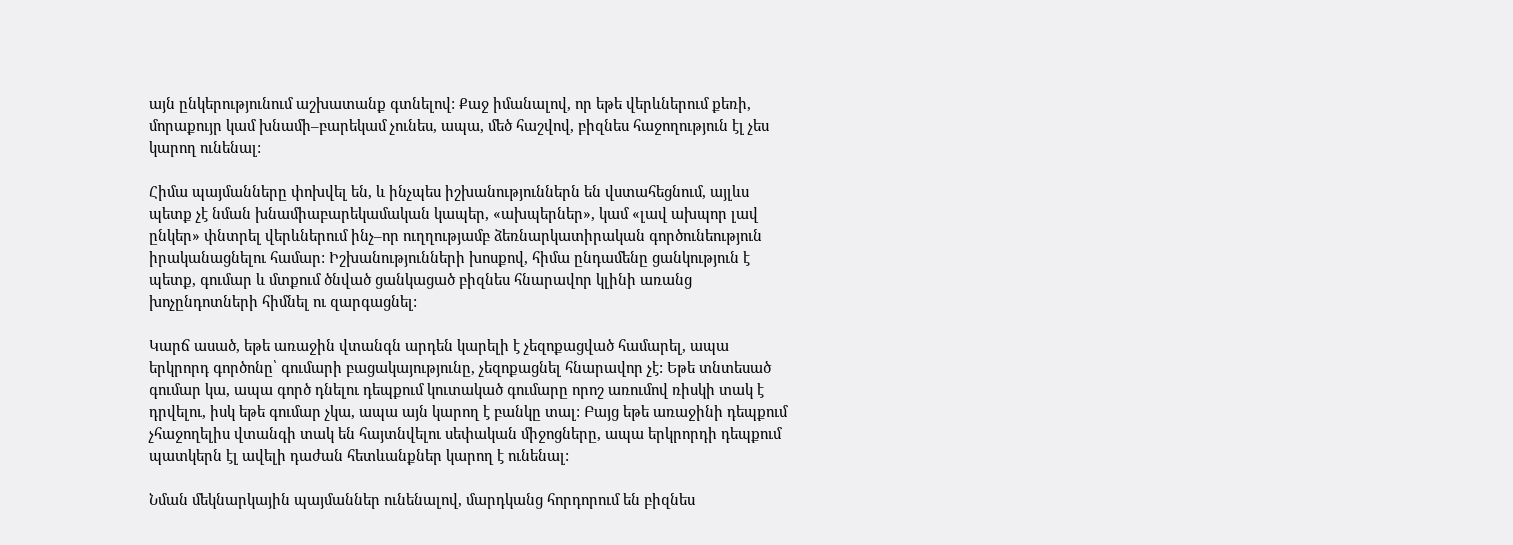այն ընկերությունում աշխատանք գտնելով: Քաջ իմանալով, որ եթե վերևներում քեռի, մորաքույր կամ խնամի–բարեկամ չունես, ապա, մեծ հաշվով, բիզնես հաջողություն էլ չես կարող ունենալ:

Հիմա պայմանները փոխվել են, և ինչպես իշխանություններն են վստահեցնում, այլևս պետք չէ նման խնամիաբարեկամական կապեր, «ախպերներ», կամ «լավ ախպոր լավ ընկեր» փնտրել վերևներում ինչ–որ ուղղությամբ ձեռնարկատիրական գործունեություն իրականացնելու համար: Իշխանությունների խոսքով, հիմա ընդամենը ցանկություն է պետք, գումար և մտքում ծնված ցանկացած բիզնես հնարավոր կլինի առանց խոչընդոտների հիմնել ու զարգացնել:

Կարճ ասած, եթե առաջին վտանգն արդեն կարելի է չեզոքացված համարել, ապա երկրորդ գործոնը՝ գումարի բացակայությունը, չեզոքացնել հնարավոր չէ: Եթե տնտեսած գումար կա, ապա գործ դնելու դեպքում կուտակած գումարը որոշ առումով ռիսկի տակ է դրվելու, իսկ եթե գումար չկա, ապա այն կարող է բանկը տալ: Բայց եթե առաջինի դեպքում չհաջողելիս վտանգի տակ են հայտնվելու սեփական միջոցները, ապա երկրորդի դեպքում պատկերն էլ ավելի դաժան հետևանքներ կարող է ունենալ:

Նման մեկնարկային պայմաններ ունենալով, մարդկանց հորդորում են բիզնես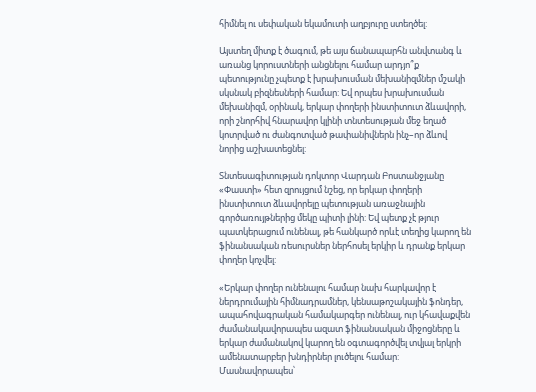հիմնել ու սեփական եկամուտի աղբյուրը ստեղծել:

Այստեղ միտք է ծագում, թե այս ճանապարհն անվտանգ և առանց կորուստների անցնելու համար արդյո՞ք պետությունը չպետք է խրախուսման մեխանիզմներ մշակի սկսնակ բիզնեսների համար: Եվ որպես խրախուսման մեխանիզմ, օրինակ, երկար փողերի ինստիտուտ ձևավորի, որի շնորհիվ հնարավոր կլինի տնտեսության մեջ եղած կոտրված ու ժանգոտված թափանիվներն ինչ–որ ձևով նորից աշխատեցնել:

Տնտեսագիտության դոկտոր Վարդան Բոստանջյանը «Փաստի» հետ զրույցում նշեց, որ երկար փողերի ինստիտուտ ձևավորելը պետության առաջնային գործառույթներից մեկը պիտի լինի: Եվ պետք չէ թյուր պատկերացում ունենալ, թե հանկարծ որևէ տեղից կարող են ֆինանսական ռեսուրսներ ներհոսել երկիր և դրանք երկար փողեր կոչվել:

«Երկար փողեր ունենալու համար նախ հարկավոր է ներդրումային հիմնադրամներ, կենսաթոշակային ֆոնդեր, ապահովագրական համակարգեր ունենալ, ուր կհավաքվեն ժամանակավորապես ազատ ֆինանսական միջոցները և երկար ժամանակով կարող են օգտագործվել տվյալ երկրի ամենատարբեր խնդիրներ լուծելու համար: Մասնավորապես՝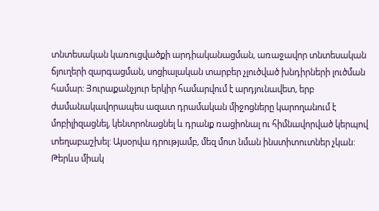տնտեսական կառուցվածքի արդիականացման, առաջավոր տնտեսական ճյուղերի զարգացման, սոցիալական տարբեր չլուծված խնդիրների լուծման համար: Յուրաքանչյուր երկիր համարվում է արդյունավետ, երբ ժամանակավորապես ազատ դրամական միջոցները կարողանում է մոբիլիզացնել, կենտրոնացնել և դրանք ռացիոնալ ու հիմնավորված կերպով տեղաբաշխել: Այսօրվա դրությամբ, մեզ մոտ նման ինստիտուտներ չկան: Թերևս միակ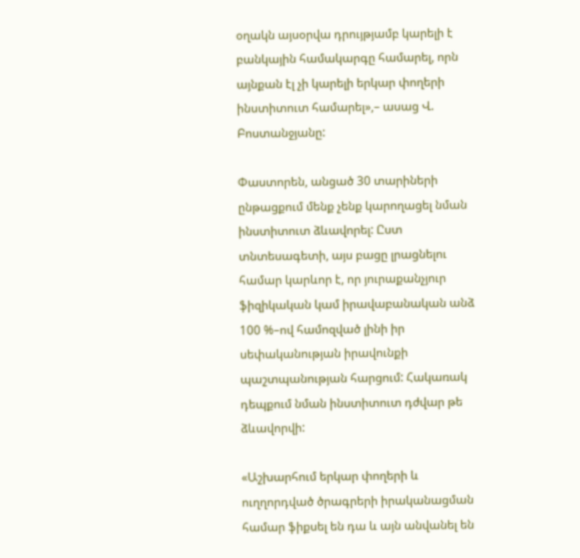օղակն այսօրվա դրույթյամբ կարելի է բանկային համակարգը համարել, որն այնքան էլ չի կարելի երկար փողերի ինստիտուտ համարել»,– ասաց Վ. Բոստանջյանը:

Փաստորեն, անցած 30 տարիների ընթացքում մենք չենք կարողացել նման ինստիտուտ ձևավորել: Ըստ տնտեսագետի, այս բացը լրացնելու համար կարևոր է, որ յուրաքանչյուր ֆիզիկական կամ իրավաբանական անձ 100 %–ով համոզված լինի իր սեփականության իրավունքի պաշտպանության հարցում: Հակառակ դեպքում նման ինստիտուտ դժվար թե ձևավորվի:

«Աշխարհում երկար փողերի և ուղղորդված ծրագրերի իրականացման համար ֆիքսել են դա և այն անվանել են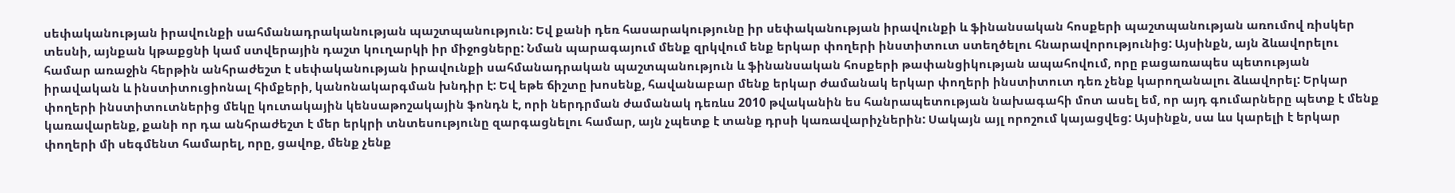սեփականության իրավունքի սահմանադրականության պաշտպանություն: Եվ քանի դեռ հասարակությունը իր սեփականության իրավունքի և ֆինանսական հոսքերի պաշտպանության առումով ռիսկեր տեսնի, այնքան կթաքցնի կամ ստվերային դաշտ կուղարկի իր միջոցները: Նման պարագայում մենք զրկվում ենք երկար փողերի ինստիտուտ ստեղծելու հնարավորությունից: Այսինքն, այն ձևավորելու համար առաջին հերթին անհրաժեշտ է սեփականության իրավունքի սահմանադրական պաշտպանություն և ֆինանսական հոսքերի թափանցիկության ապահովում, որը բացառապես պետության իրավական և ինստիտուցիոնալ հիմքերի, կանոնակարգման խնդիր է: Եվ եթե ճիշտը խոսենք, հավանաբար մենք երկար ժամանակ երկար փողերի ինստիտուտ դեռ չենք կարողանալու ձևավորել: Երկար փողերի ինստիտուտներից մեկը կուտակային կենսաթոշակային ֆոնդն է, որի ներդրման ժամանակ դեռևս 2010 թվականին ես հանրապետության նախագահի մոտ ասել եմ, որ այդ գումարները պետք է մենք կառավարենք, քանի որ դա անհրաժեշտ է մեր երկրի տնտեսությունը զարգացնելու համար, այն չպետք է տանք դրսի կառավարիչներին: Սակայն այլ որոշում կայացվեց: Այսինքն, սա ևս կարելի է երկար փողերի մի սեգմենտ համարել, որը, ցավոք, մենք չենք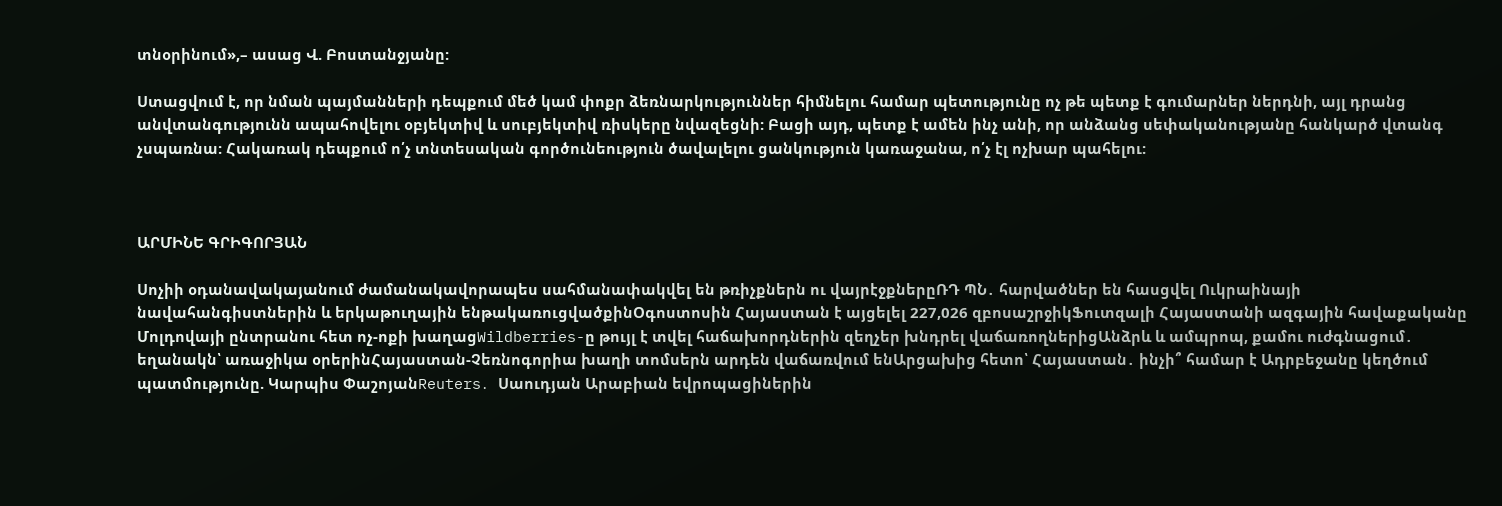տնօրինում»,– ասաց Վ. Բոստանջյանը:

Ստացվում է, որ նման պայմանների դեպքում մեծ կամ փոքր ձեռնարկություններ հիմնելու համար պետությունը ոչ թե պետք է գումարներ ներդնի, այլ դրանց անվտանգությունն ապահովելու օբյեկտիվ և սուբյեկտիվ ռիսկերը նվազեցնի: Բացի այդ, պետք է ամեն ինչ անի, որ անձանց սեփականությանը հանկարծ վտանգ չսպառնա: Հակառակ դեպքում ո՛չ տնտեսական գործունեություն ծավալելու ցանկություն կառաջանա, ո՛չ էլ ոչխար պահելու:



ԱՐՄԻՆԵ ԳՐԻԳՈՐՅԱՆ

Սոչիի օդանավակայանում ժամանակավորապես սահմանափակվել են թռիչքներն ու վայրէջքներըՌԴ ՊՆ․ հարվածներ են հասցվել Ուկրաինայի նավահանգիստներին և երկաթուղային ենթակառուցվածքինՕգոստոսին Հայաստան է այցելել 227,026 զբոսաշրջիկՖուտզալի Հայաստանի ազգային հավաքականը Մոլդովայի ընտրանու հետ ոչ-ոքի խաղացWildberries-ը թույլ է տվել հաճախորդներին զեղչեր խնդրել վաճառողներիցԱնձրև և ամպրոպ, քամու ուժգնացում․ եղանակն՝ առաջիկա օրերինՀայաստան-Չեռնոգորիա խաղի տոմսերն արդեն վաճառվում ենԱրցախից հետո՝ Հայաստան․ ինչի՞ համար է Ադրբեջանը կեղծում պատմությունը. Կարպիս ՓաշոյանReuters․ Սաուդյան Արաբիան եվրոպացիներին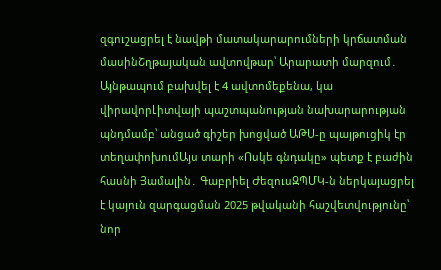զգուշացրել է նավթի մատակարարումների կրճատման մասինՇղթայական ավտովթար՝ Արարատի մարզում․ Այնթապում բախվել է 4 ավտոմեքենա, կա վիրավորԼիտվայի պաշտպանության նախարարության պնդմամբ՝ անցած գիշեր խոցված ԱԹՍ-ը պայթուցիկ էր տեղափոխումԱյս տարի «Ոսկե գնդակը» պետք է բաժին հասնի Յամալին․ Գաբրիել ԺեզուսԶՊՄԿ-ն ներկայացրել է կայուն զարգացման 2025 թվականի հաշվետվությունը՝ նոր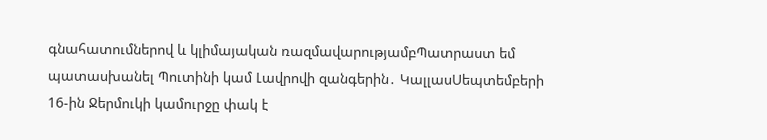գնահատումներով և կլիմայական ռազմավարությամբՊատրաստ եմ պատասխանել Պուտինի կամ Լավրովի զանգերին․ ԿալլասՍեպտեմբերի 16-ին Ջերմուկի կամուրջը փակ է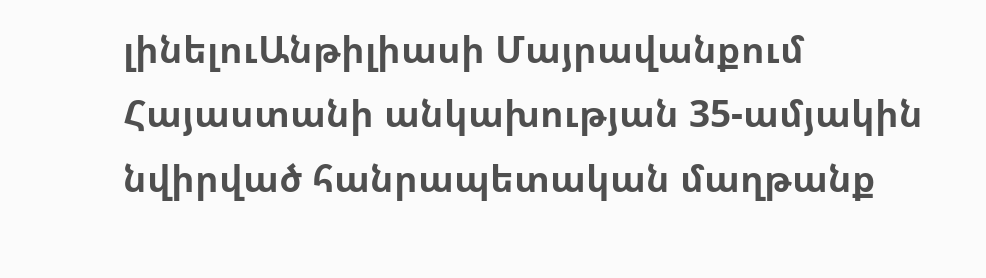լինելուԱնթիլիասի Մայրավանքում Հայաստանի անկախության 35-ամյակին նվիրված հանրապետական մաղթանք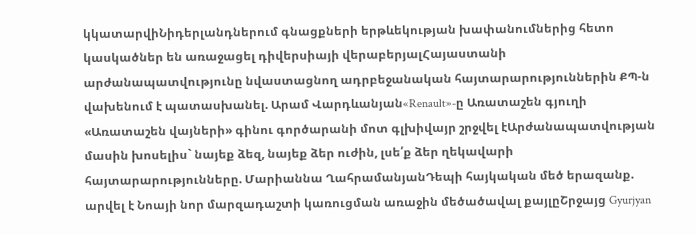կկատարվիՆիդերլանդներում գնացքների երթևեկության խափանումներից հետո կասկածներ են առաջացել դիվերսիայի վերաբերյալՀայաստանի արժանապատվությունը նվաստացնող ադրբեջանական հայտարարություններին ՔՊ-ն վախենում է պատասխանել. Արամ Վարդևանյան«Renault»-ը Առատաշեն գյուղի «Առատաշեն վայների» գինու գործարանի մոտ գլխիվայր շրջվել էԱրժանապատվության մասին խոսելիս` նայեք ձեզ, նայեք ձեր ուժին, լսե՛ք ձեր ղեկավարի հայտարարությունները. Մարիաննա ՂահրամանյանԴեպի հայկական մեծ երազանք. արվել է Նոայի նոր մարզադաշտի կառուցման առաջին մեծածավալ քայլըՇրջայց Gyurjyan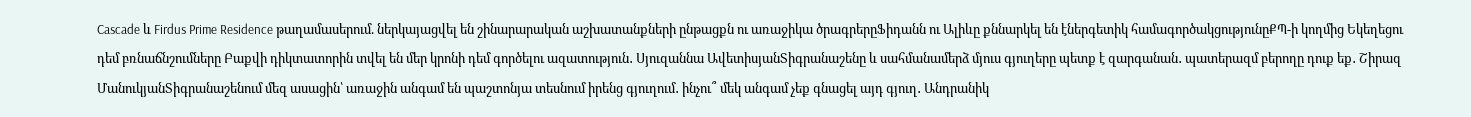Cascade և Firdus Prime Residence թաղամասերում. ներկայացվել են շինարարական աշխատանքների ընթացքն ու առաջիկա ծրագրերըՖիդանն ու Ալիևը քննարկել են էներգետիկ համագործակցությունըՔՊ-ի կողմից Եկեղեցու դեմ բռնաճնշումները Բաքվի դիկտատորին տվել են մեր կրոնի դեմ գործելու ազատություն․ Սյուզաննա ԱվետիսյանՏիգրանաշենը և սահմանամերձ մյուս գյուղերը պետք է զարգանան․ պատերազմ բերողը դուք եք․ Շիրազ ՄանուկյանՏիգրանաշենում մեզ ասացին՝ առաջին անգամ են պաշտոնյա տեսնում իրենց գյուղում․ ինչու՞ մեկ անգամ չեք գնացել այդ գյուղ․ Անդրանիկ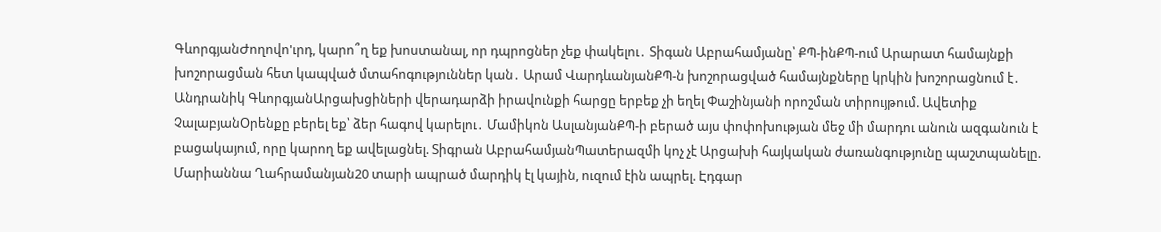ԳևորգյանԺողովո'ւրդ, կարո՞ղ եք խոստանալ, որ դպրոցներ չեք փակելու․ Տիգան Աբրահամյանը՝ ՔՊ-ինՔՊ-ում Արարատ համայնքի խոշորացման հետ կապված մտահոգություններ կան․ Արամ ՎարդևանյանՔՊ-ն խոշորացված համայնքները կրկին խոշորացնում է․ Անդրանիկ ԳևորգյանԱրցախցիների վերադարձի իրավունքի հարցը երբեք չի եղել Փաշինյանի որոշման տիրույթում. Ավետիք ՉալաբյանՕրենքը բերել եք՝ ձեր հագով կարելու․ Մամիկոն ԱսլանյանՔՊ-ի բերած այս փոփոխության մեջ մի մարդու անուն ազգանուն է բացակայում, որը կարող եք ավելացնել. Տիգրան ԱբրահամյանՊատերազմի կոչ չէ Արցախի հայկական ժառանգությունը պաշտպանելը. Մարիաննա Ղահրամանյան20 տարի ապրած մարդիկ էլ կային, ուզում էին ապրել. Էդգար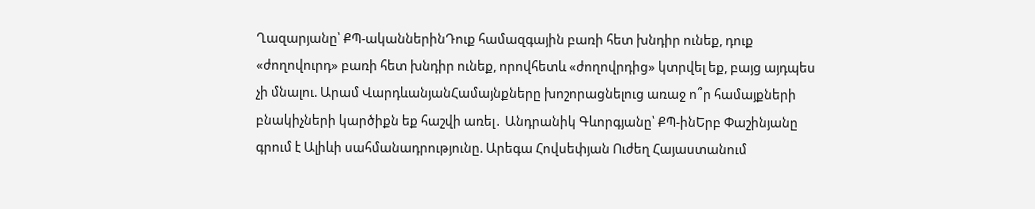Ղազարյանը՝ ՔՊ-ականներինԴուք համազգային բառի հետ խնդիր ունեք, դուք «ժողովուրդ» բառի հետ խնդիր ունեք, որովհետև «ժողովրդից» կտրվել եք, բայց այդպես չի մնալու. Արամ ՎարդևանյանՀամայնքները խոշորացնելուց առաջ ո՞ր համայքների բնակիչների կարծիքն եք հաշվի առել․ Անդրանիկ Գևորգյանը՝ ՔՊ-ինԵրբ Փաշինյանը գրում է Ալիևի սահմանադրությունը. Արեգա Հովսեփյան Ուժեղ Հայաստանում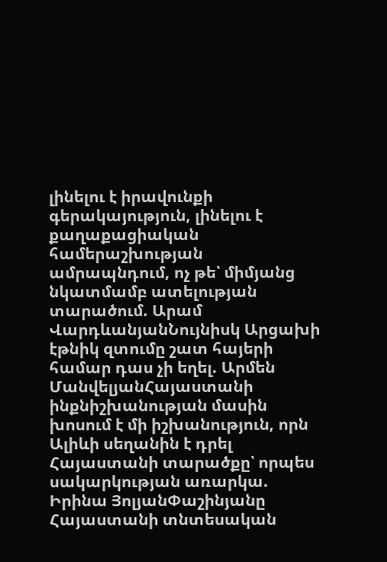լինելու է իրավունքի գերակայություն, լինելու է քաղաքացիական համերաշխության ամրապնդում, ոչ թե՝ միմյանց նկատմամբ ատելության տարածում. Արամ ՎարդևանյանՆույնիսկ Արցախի էթնիկ զտումը շատ հայերի համար դաս չի եղել. Արմեն ՄանվելյանՀայաստանի ինքնիշխանության մասին խոսում է մի իշխանություն, որն Ալիևի սեղանին է դրել Հայաստանի տարածքը՝ որպես սակարկության առարկա. Իրինա ՅոլյանՓաշինյանը Հայաստանի տնտեսական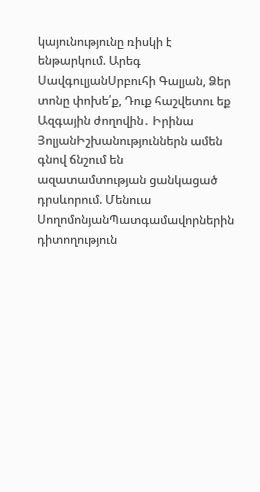կայունությունը ռիսկի է ենթարկում. Արեգ ՍավգուլյանՍրբուհի Գալյան, Ձեր տոնը փոխե՛ք, Դուք հաշվետու եք Ազգային ժողովին․ Իրինա ՅոլյանԻշխանություններն ամեն գնով ճնշում են ազատամտության ցանկացած դրսևորում. Մենուա ՍողոմոնյանՊատգամավորներին դիտողություն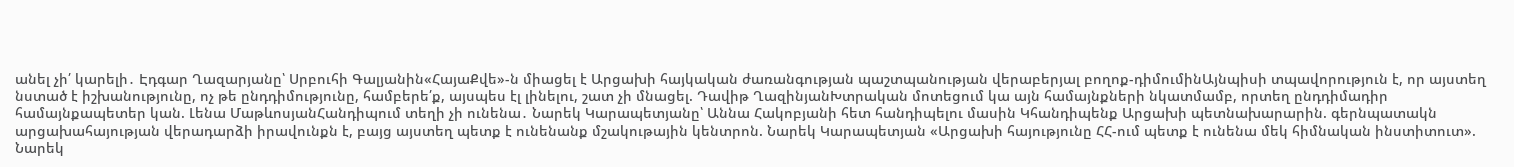անել չի՛ կարելի․ Էդգար Ղազարյանը՝ Սրբուհի Գալյանին«ՀայաՔվե»-ն միացել է Արցախի հայկական ժառանգության պաշտպանության վերաբերյալ բողոք-դիմումինԱյնպիսի տպավորություն է, որ այստեղ նստած է իշխանությունը, ոչ թե ընդդիմությունը, համբերե՛ք, այսպես էլ լինելու, շատ չի մնացել. Դավիթ ՂազինյանԽտրական մոտեցում կա այն համայնքների նկատմամբ, որտեղ ընդդիմադիր համայնքապետեր կան. Լենա ՄաթևոսյանՀանդիպում տեղի չի ունենա․ Նարեկ Կարապետյանը՝ Աննա Հակոբյանի հետ հանդիպելու մասին Կհանդիպենք Արցախի պետնախարարին. գերնպատակն արցախահայության վերադարձի իրավունքն է, բայց այստեղ պետք է ունենանք մշակութային կենտրոն. Նարեկ Կարապետյան «Արցախի հայությունը ՀՀ-ում պետք է ունենա մեկ հիմնական ինստիտուտ». Նարեկ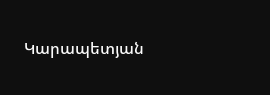Կարապետյան